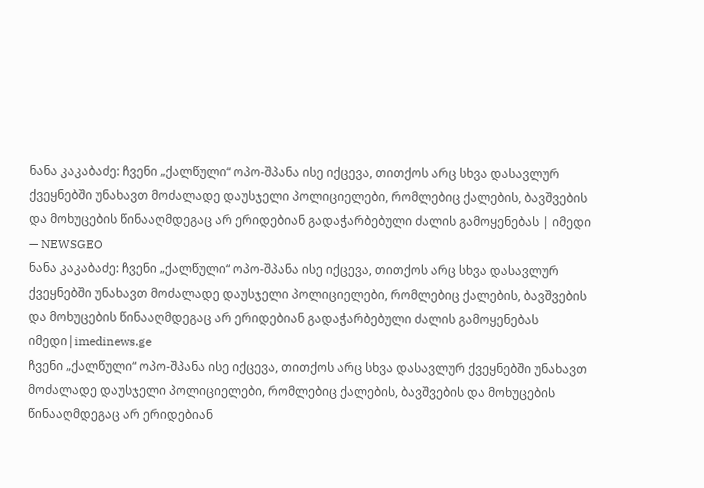ნანა კაკაბაძე: ჩვენი „ქალწული“ ოპო-შპანა ისე იქცევა, თითქოს არც სხვა დასავლურ ქვეყნებში უნახავთ მოძალადე დაუსჯელი პოლიციელები, რომლებიც ქალების, ბავშვების და მოხუცების წინააღმდეგაც არ ერიდებიან გადაჭარბებული ძალის გამოყენებას | იმედი — NEWSGEO
ნანა კაკაბაძე: ჩვენი „ქალწული“ ოპო-შპანა ისე იქცევა, თითქოს არც სხვა დასავლურ ქვეყნებში უნახავთ მოძალადე დაუსჯელი პოლიციელები, რომლებიც ქალების, ბავშვების და მოხუცების წინააღმდეგაც არ ერიდებიან გადაჭარბებული ძალის გამოყენებას
იმედი|imedinews.ge
ჩვენი „ქალწული“ ოპო-შპანა ისე იქცევა, თითქოს არც სხვა დასავლურ ქვეყნებში უნახავთ მოძალადე დაუსჯელი პოლიციელები, რომლებიც ქალების, ბავშვების და მოხუცების წინააღმდეგაც არ ერიდებიან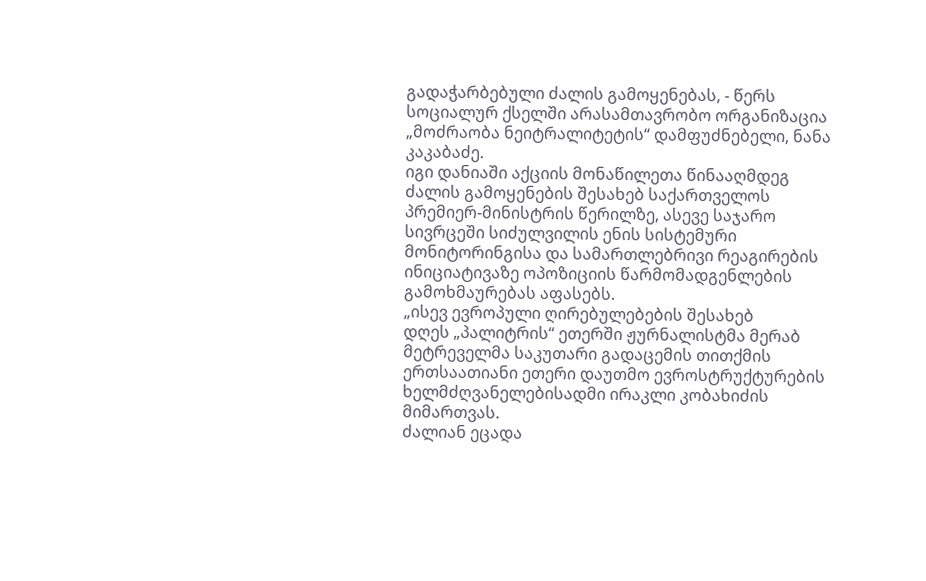გადაჭარბებული ძალის გამოყენებას, - წერს სოციალურ ქსელში არასამთავრობო ორგანიზაცია „მოძრაობა ნეიტრალიტეტის“ დამფუძნებელი, ნანა კაკაბაძე.
იგი დანიაში აქციის მონაწილეთა წინააღმდეგ ძალის გამოყენების შესახებ საქართველოს პრემიერ-მინისტრის წერილზე, ასევე საჯარო სივრცეში სიძულვილის ენის სისტემური მონიტორინგისა და სამართლებრივი რეაგირების ინიციატივაზე ოპოზიციის წარმომადგენლების გამოხმაურებას აფასებს.
„ისევ ევროპული ღირებულებების შესახებ
დღეს „პალიტრის“ ეთერში ჟურნალისტმა მერაბ მეტრეველმა საკუთარი გადაცემის თითქმის ერთსაათიანი ეთერი დაუთმო ევროსტრუქტურების ხელმძღვანელებისადმი ირაკლი კობახიძის მიმართვას.
ძალიან ეცადა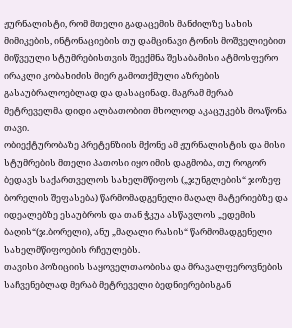ჟურნალისტი, რომ მთელი გადაცემის მანძილზე სახის მიმიკების, ინტონაციების თუ დამცინავი ტონის მოშველიებით მიწვეული სტუმრებისთვის შეექმნა შესაბამისი ატმოსფერო ირაკლი კობახიძის მიერ გამოთქმული აზრების გასაუბრალოებლად და დასაცინად. მაგრამ მერაბ მეტრეველმა დიდი ალბათობით მხოლოდ აკაცუკებს მოაწონა თავი.
ობიექტურობაზე პრეტენზიის მქონე ამ ჟურნალისტის და მისი სტუმრების მთელი პათოსი იყო იმის დაგმობა, თუ როგორ ბედავს საქართველოს სახელმწიფოს („ჯუნგლების“ ჯოზეფ ბორელის შეფასება) წარმომადგენელი მაღალ მატერიებზე და იდეალებზე ესაუბროს და თან ჭკუა ასწავლოს „ედემის ბაღის“(ჯ.ბორელი), ანუ „მაღალი რასის“ წარმომადგენელი სახელმწიფოების რჩეულებს.
თავისი პოზიციის საყოველთაობისა და მრავალფეროვნების საჩვენებლად მერაბ მეტრეველი ბედნიერებისგან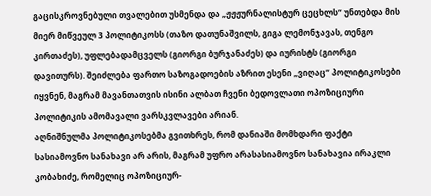გაცისკროვნებული თვალებით უსმენდა და „ჟჟჟურნალისტურ ცეცხლს“ უნთებდა მის მიერ მიწვეულ 3 პოლიტიკოსს (თაზო დათუნაშვილს, გიგა ლემონჯავას, თენგო კირთაძეს), უფლებადამცველს (გიორგი ბურჯანაძეს) და იურისტს (გიორგი დავითურს). შეიძლება ფართო საზოგადოების აზრით ესენი „ვიღაც“ პოლიტიკოსები იყვნენ, მაგრამ მავანთათვის ისინი ალბათ ჩვენი ბედოვლათი ოპოზიციური პოლიტიკის ამომავალი ვარსკვლავები არიან.
აღნიშნულმა პოლიტიკოსებმა გვითხრეს, რომ დანიაში მომხდარი ფაქტი სასიამოვნო სანახავი არ არის, მაგრამ უფრო არასასიამოვნო სანახავია ირაკლი კობახიძე, რომელიც ოპოზიციურ-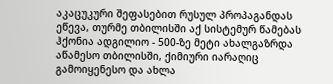აკაცუკური შეფასებით რუსულ პროპაგანდას ეწევა, თურმე თბილისში აქ სისტემურ წამებას ჰქონია ადგილიო - 500-ზე მეტი ახალგაზრდა აწამესო თბილისში, ქიმიური იარაღიც გამოიყენესო და ახლა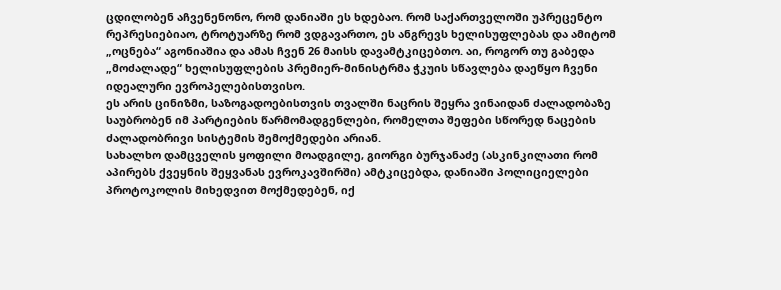ცდილობენ აჩვენენონო, რომ დანიაში ეს ხდებაო. რომ საქართველოში უპრეცენტო რეპრესიებიაო, ტროტუარზე რომ ვდგავართო, ეს ანგრევს ხელისუფლებას და ამიტომ „ოცნება“ აგონიაშია და ამას ჩვენ 26 მაისს დავამტკიცებთო. აი, როგორ თუ გაბედა „მოძალადე“ ხელისუფლების პრემიერ-მინისტრმა ჭკუის სწავლება დაეწყო ჩვენი იდეალური ევროპელებისთვისო.
ეს არის ცინიზმი, საზოგადოებისთვის თვალში ნაცრის შეყრა ვინაიდან ძალადობაზე საუბრობენ იმ პარტიების წარმომადგენლები, რომელთა შეფები სწორედ ნაცების ძალადობრივი სისტემის შემოქმედები არიან.
სახალხო დამცველის ყოფილი მოადგილე, გიორგი ბურჯანაძე (ასკინკილათი რომ აპირებს ქვეყნის შეყვანას ევროკავშირში) ამტკიცებდა, დანიაში პოლიციელები პროტოკოლის მიხედვით მოქმედებენ, იქ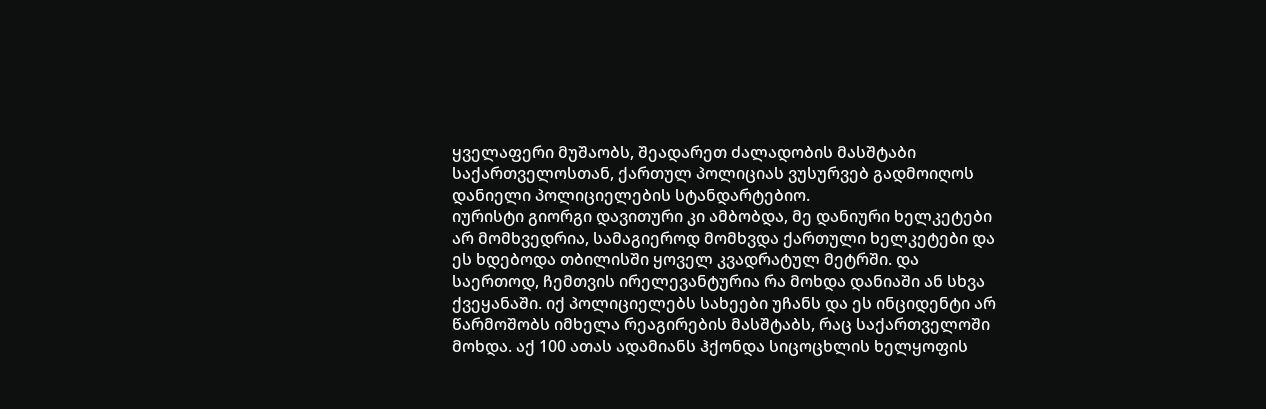ყველაფერი მუშაობს, შეადარეთ ძალადობის მასშტაბი საქართველოსთან, ქართულ პოლიციას ვუსურვებ გადმოიღოს დანიელი პოლიციელების სტანდარტებიო.
იურისტი გიორგი დავითური კი ამბობდა, მე დანიური ხელკეტები არ მომხვედრია, სამაგიეროდ მომხვდა ქართული ხელკეტები და ეს ხდებოდა თბილისში ყოველ კვადრატულ მეტრში. და საერთოდ, ჩემთვის ირელევანტურია რა მოხდა დანიაში ან სხვა ქვეყანაში. იქ პოლიციელებს სახეები უჩანს და ეს ინციდენტი არ წარმოშობს იმხელა რეაგირების მასშტაბს, რაც საქართველოში მოხდა. აქ 100 ათას ადამიანს ჰქონდა სიცოცხლის ხელყოფის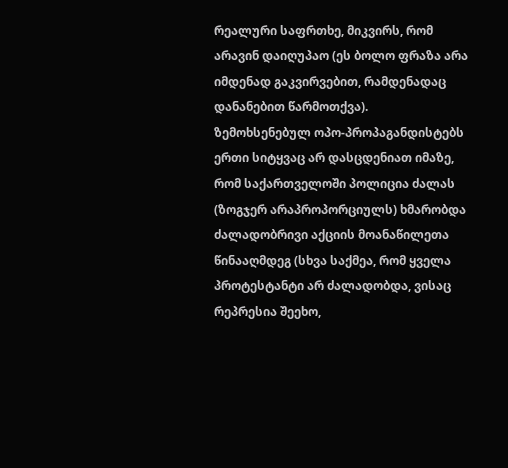რეალური საფრთხე, მიკვირს, რომ არავინ დაიღუპაო (ეს ბოლო ფრაზა არა იმდენად გაკვირვებით, რამდენადაც დანანებით წარმოთქვა).
ზემოხსენებულ ოპო-პროპაგანდისტებს ერთი სიტყვაც არ დასცდენიათ იმაზე, რომ საქართველოში პოლიცია ძალას (ზოგჯერ არაპროპორციულს) ხმარობდა ძალადობრივი აქციის მოანაწილეთა წინააღმდეგ (სხვა საქმეა, რომ ყველა პროტესტანტი არ ძალადობდა, ვისაც რეპრესია შეეხო,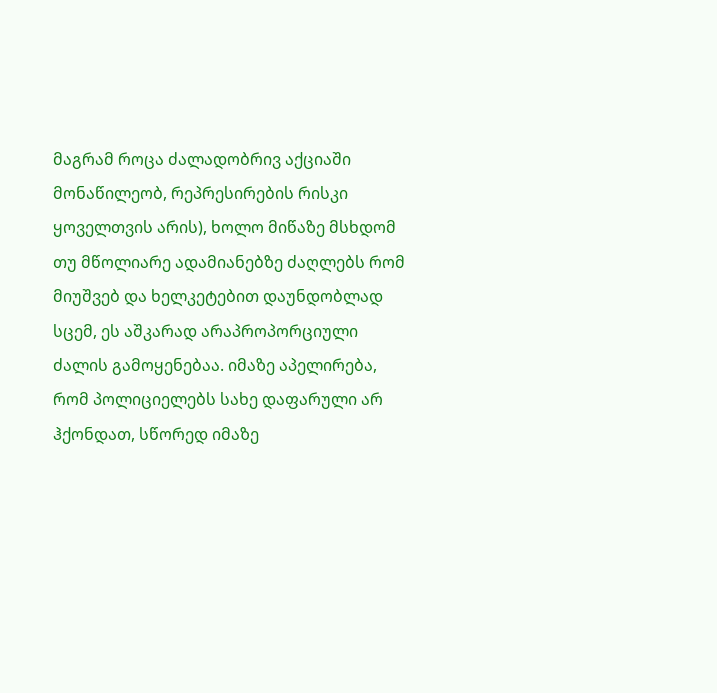მაგრამ როცა ძალადობრივ აქციაში მონაწილეობ, რეპრესირების რისკი ყოველთვის არის), ხოლო მიწაზე მსხდომ თუ მწოლიარე ადამიანებზე ძაღლებს რომ მიუშვებ და ხელკეტებით დაუნდობლად სცემ, ეს აშკარად არაპროპორციული ძალის გამოყენებაა. იმაზე აპელირება, რომ პოლიციელებს სახე დაფარული არ ჰქონდათ, სწორედ იმაზე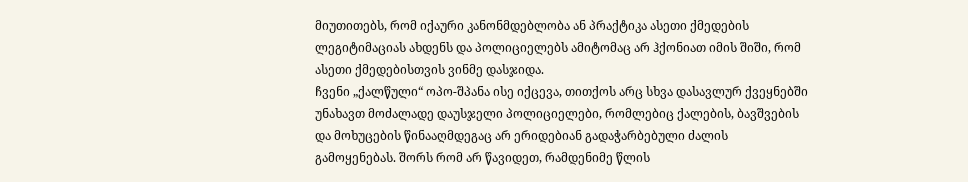მიუთითებს, რომ იქაური კანონმდებლობა ან პრაქტიკა ასეთი ქმედების ლეგიტიმაციას ახდენს და პოლიციელებს ამიტომაც არ ჰქონიათ იმის შიში, რომ ასეთი ქმედებისთვის ვინმე დასჯიდა.
ჩვენი „ქალწული“ ოპო-შპანა ისე იქცევა, თითქოს არც სხვა დასავლურ ქვეყნებში უნახავთ მოძალადე დაუსჯელი პოლიციელები, რომლებიც ქალების, ბავშვების და მოხუცების წინააღმდეგაც არ ერიდებიან გადაჭარბებული ძალის გამოყენებას. შორს რომ არ წავიდეთ, რამდენიმე წლის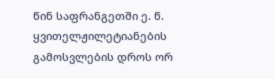წინ საფრანგეთში ე. წ. ყვითელჟილეტიანების გამოსვლების დროს ორ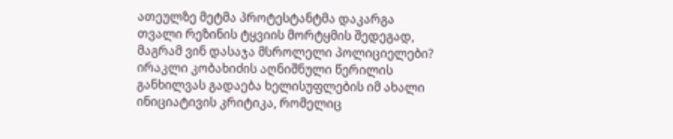ათეულზე მეტმა პროტესტანტმა დაკარგა თვალი რეზინის ტყვიის მორტყმის შედეგად, მაგრამ ვინ დასაჯა მსროლელი პოლიციელები?
ირაკლი კობახიძის აღნიშნული წერილის განხილვას გადაება ხელისუფლების იმ ახალი ინიციატივის კრიტიკა, რომელიც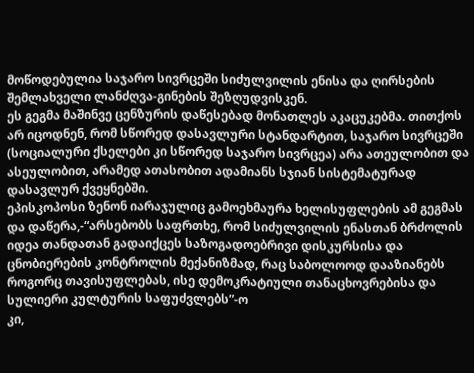მოწოდებულია საჯარო სივრცეში სიძულვილის ენისა და ღირსების შემლახველი ლანძღვა-გინების შეზღუდვისკენ.
ეს გეგმა მაშინვე ცენზურის დაწესებად მონათლეს აკაცუკებმა. თითქოს არ იცოდნენ, რომ სწორედ დასავლური სტანდარტით, საჯარო სივრცეში (სოციალური ქსელები კი სწორედ საჯარო სივრცეა) არა ათეულობით და ასეულობით, არამედ ათასობით ადამიანს სჯიან სისტემატურად დასავლურ ქვეყნებში.
ეპისკოპოსი ზენონ იარაჯულიც გამოეხმაურა ხელისუფლების ამ გეგმას და დაწერა,-“არსებობს საფრთხე, რომ სიძულვილის ენასთან ბრძოლის იდეა თანდათან გადაიქცეს საზოგადოებრივი დისკურსისა და ცნობიერების კონტროლის მექანიზმად, რაც საბოლოოდ დააზიანებს როგორც თავისუფლებას, ისე დემოკრატიული თანაცხოვრებისა და სულიერი კულტურის საფუძვლებს”-ო
კი,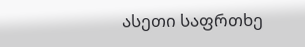ასეთი საფრთხე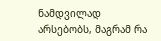ნამდვილად არსებობს, მაგრამ რა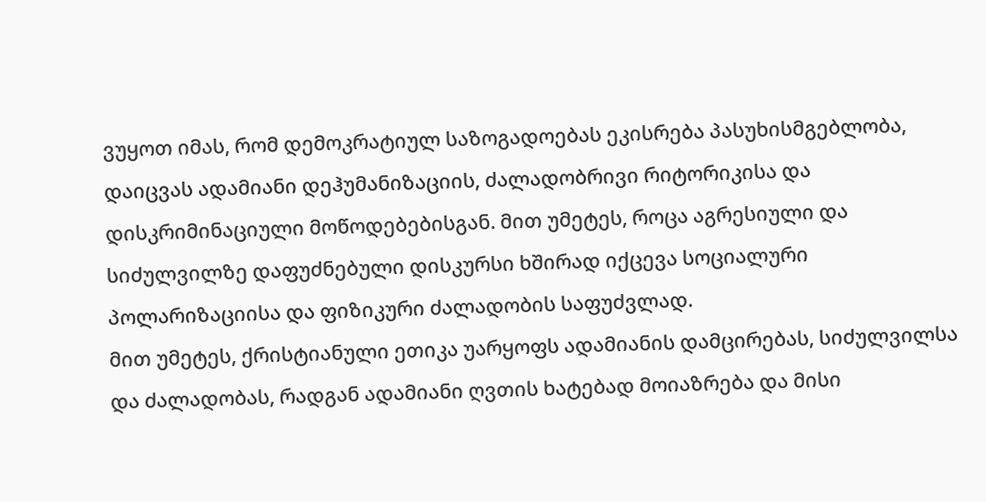ვუყოთ იმას, რომ დემოკრატიულ საზოგადოებას ეკისრება პასუხისმგებლობა, დაიცვას ადამიანი დეჰუმანიზაციის, ძალადობრივი რიტორიკისა და დისკრიმინაციული მოწოდებებისგან. მით უმეტეს, როცა აგრესიული და სიძულვილზე დაფუძნებული დისკურსი ხშირად იქცევა სოციალური პოლარიზაციისა და ფიზიკური ძალადობის საფუძვლად.
მით უმეტეს, ქრისტიანული ეთიკა უარყოფს ადამიანის დამცირებას, სიძულვილსა და ძალადობას, რადგან ადამიანი ღვთის ხატებად მოიაზრება და მისი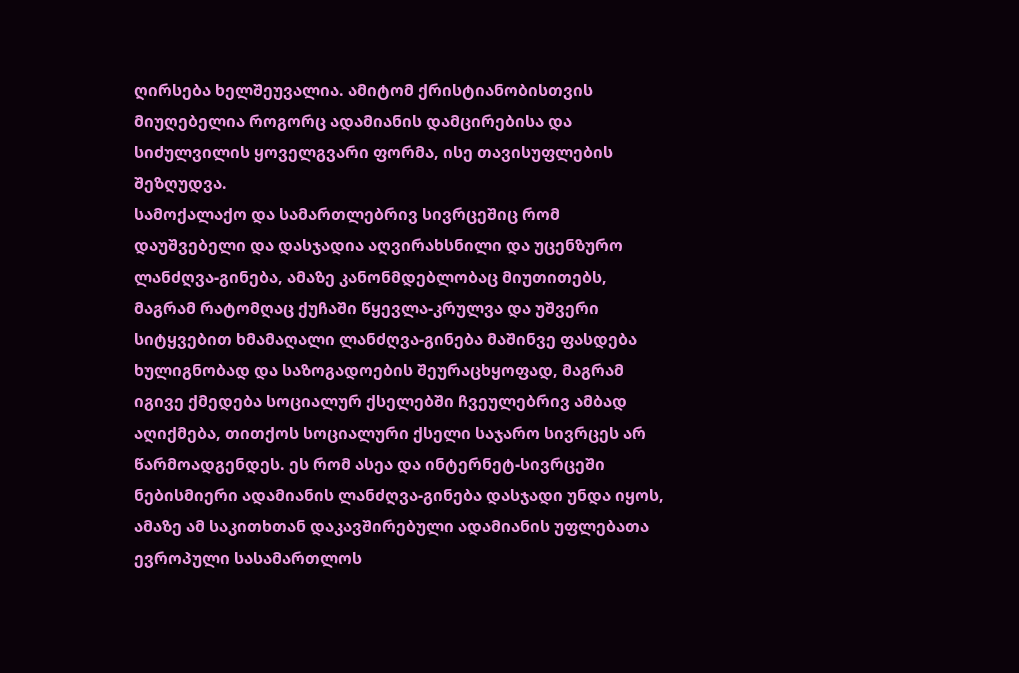ღირსება ხელშეუვალია. ამიტომ ქრისტიანობისთვის მიუღებელია როგორც ადამიანის დამცირებისა და სიძულვილის ყოველგვარი ფორმა, ისე თავისუფლების შეზღუდვა.
სამოქალაქო და სამართლებრივ სივრცეშიც რომ დაუშვებელი და დასჯადია აღვირახსნილი და უცენზურო ლანძღვა-გინება, ამაზე კანონმდებლობაც მიუთითებს, მაგრამ რატომღაც ქუჩაში წყევლა-კრულვა და უშვერი სიტყვებით ხმამაღალი ლანძღვა-გინება მაშინვე ფასდება ხულიგნობად და საზოგადოების შეურაცხყოფად, მაგრამ იგივე ქმედება სოციალურ ქსელებში ჩვეულებრივ ამბად აღიქმება, თითქოს სოციალური ქსელი საჯარო სივრცეს არ წარმოადგენდეს. ეს რომ ასეა და ინტერნეტ-სივრცეში ნებისმიერი ადამიანის ლანძღვა-გინება დასჯადი უნდა იყოს, ამაზე ამ საკითხთან დაკავშირებული ადამიანის უფლებათა ევროპული სასამართლოს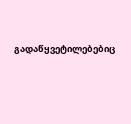გადაწყვეტილებებიც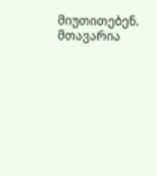მიუთითებენ.
მთავარია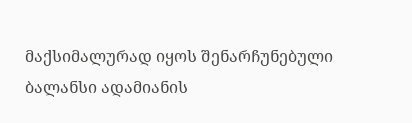მაქსიმალურად იყოს შენარჩუნებული ბალანსი ადამიანის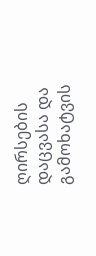ღირსების დაცვასა და გამოხატვის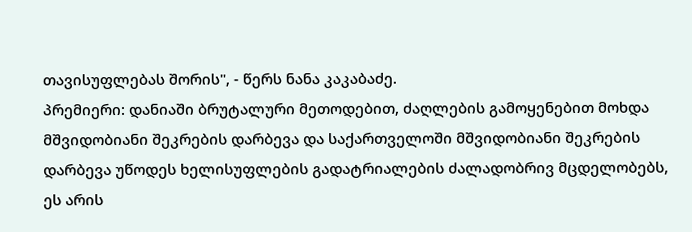თავისუფლებას შორის", - წერს ნანა კაკაბაძე.
პრემიერი: დანიაში ბრუტალური მეთოდებით, ძაღლების გამოყენებით მოხდა მშვიდობიანი შეკრების დარბევა და საქართველოში მშვიდობიანი შეკრების დარბევა უწოდეს ხელისუფლების გადატრიალების ძალადობრივ მცდელობებს, ეს არის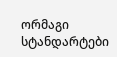ორმაგი სტანდარტები